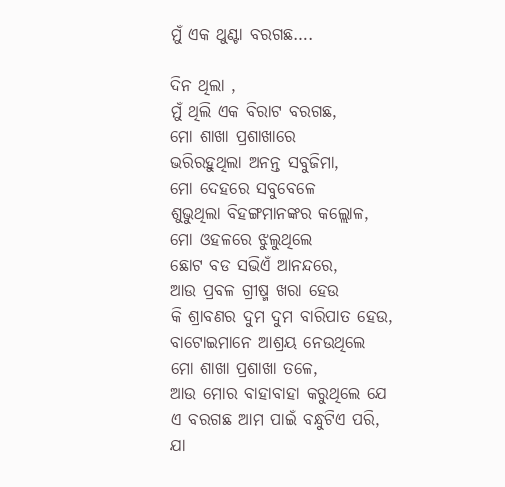ମୁଁ ଏକ ଥୁଣ୍ଟା ବରଗଛ….

ଦିନ ଥିଲା ,
ମୁଁ ଥିଲି ଏକ ବିରାଟ ବରଗଛ,
ମୋ ଶାଖା ପ୍ରଶାଖାରେ
ଭରିରହୁଥିଲା ଅନନ୍ତ ସବୁଜିମା,
ମୋ ଦେହରେ ସବୁବେଳେ
ଶୁଭୁଥିଲା ବିହଙ୍ଗମାନଙ୍କର କଲ୍ଲୋଳ,
ମୋ ଓହଳରେ ଝୁଲୁଥିଲେ
ଛୋଟ ବଡ ସଭିଏଁ ଆନନ୍ଦରେ,
ଆଉ ପ୍ରବଳ ଗ୍ରୀଷ୍ମ ଖରା ହେଉ
କି ଶ୍ରାବଣର ଦୁମ ଦୁମ ବାରିପାତ ହେଉ,
ବାଟୋଇମାନେ ଆଶ୍ରୟ ନେଉଥିଲେ
ମୋ ଶାଖା ପ୍ରଶାଖା ତଳେ,
ଆଉ ମୋର ବାହାବାହା କରୁଥିଲେ ଯେ
ଏ ବରଗଛ ଆମ ପାଇଁ ବନ୍ଧୁଟିଏ ପରି,
ଯା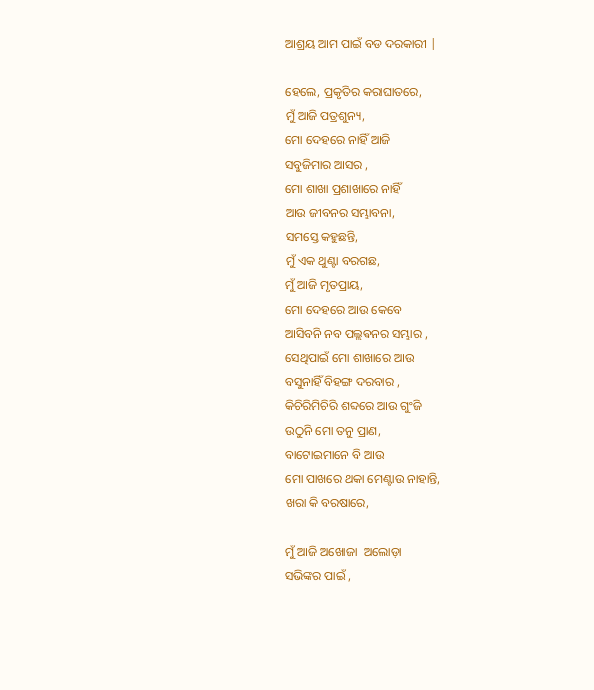ଆଶ୍ରୟ ଆମ ପାଇଁ ବଡ ଦରକାରୀ |

ହେଲେ, ପ୍ରକୃତିର କରାଘାତରେ,
ମୁଁ ଆଜି ପତ୍ରଶୁନ୍ୟ,
ମୋ ଦେହରେ ନାହିଁ ଆଜି
ସବୁଜିମାର ଆସର ,
ମୋ ଶାଖା ପ୍ରଶାଖାରେ ନାହିଁ
ଆଉ ଜୀବନର ସମ୍ଭାବନା,
ସମସ୍ତେ କହୁଛନ୍ତି,
ମୁଁ ଏକ ଥୁଣ୍ଟା ବରଗଛ,
ମୁଁ ଆଜି ମୃତପ୍ରାୟ,
ମୋ ଦେହରେ ଆଉ କେବେ
ଆସିବନି ନବ ପଲ୍ଲଵନର ସମ୍ଭାର ,
ସେଥିପାଇଁ ମୋ ଶାଖାରେ ଆଉ
ବସୁନାହିଁ ବିହଙ୍ଗ ଦରବାର ,
କିଚିରିମିଚିରି ଶବ୍ଦରେ ଆଉ ଗୁଂଜି
ଉଠୁନି ମୋ ତନୁ ପ୍ରାଣ,
ବାଟୋଇମାନେ ବି ଆଉ
ମୋ ପାଖରେ ଥକା ମେଣ୍ଟାଉ ନାହାନ୍ତି,
ଖରା କି ବରଷାରେ,

ମୁଁ ଆଜି ଅଖୋଜା  ଅଲୋଡ଼ା
ସଭିଙ୍କର ପାଇଁ ,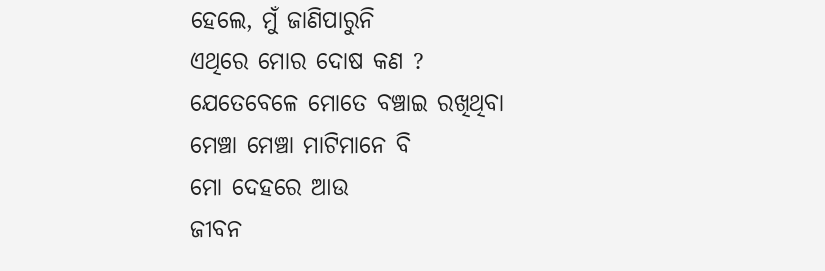ହେଲେ, ମୁଁ ଜାଣିପାରୁନି
ଏଥିରେ ମୋର ଦୋଷ କଣ ?
ଯେତେବେଳେ ମୋତେ ବଞ୍ଚାଇ ରଖିଥିବା
ମେଞ୍ଚା ମେଞ୍ଚା ମାଟିମାନେ ବି
ମୋ ଦେହରେ ଆଉ
ଜୀବନ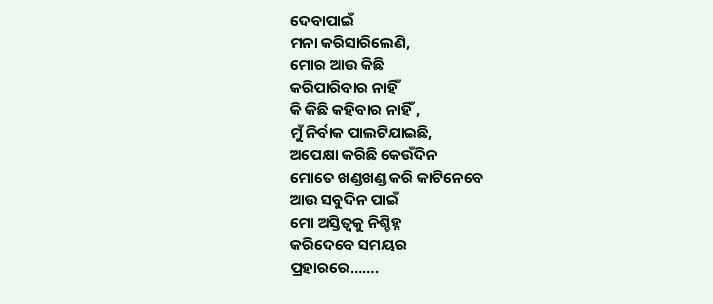ଦେବାପାଇଁ
ମନା କରିସାରିଲେଣି,
ମୋର ଆଉ କିଛି
କରିପାରିବାର ନାହିଁ
କି କିଛି କହିବାର ନାହିଁ ,
ମୁଁ ନିର୍ବାକ ପାଲଟିଯାଇଛି,
ଅପେକ୍ଷା କରିଛି କେଉଁଦିନ
ମୋତେ ଖଣ୍ଡଖଣ୍ଡ କରି କାଟିନେବେ
ଆଉ ସବୁଦିନ ପାଇଁ
ମୋ ଅସ୍ତିତ୍ବକୁ ନିଶ୍ଚିହ୍ନ
କରିଦେବେ ସମୟର
ପ୍ରହାରରେ…….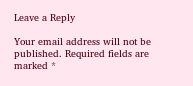Leave a Reply

Your email address will not be published. Required fields are marked *